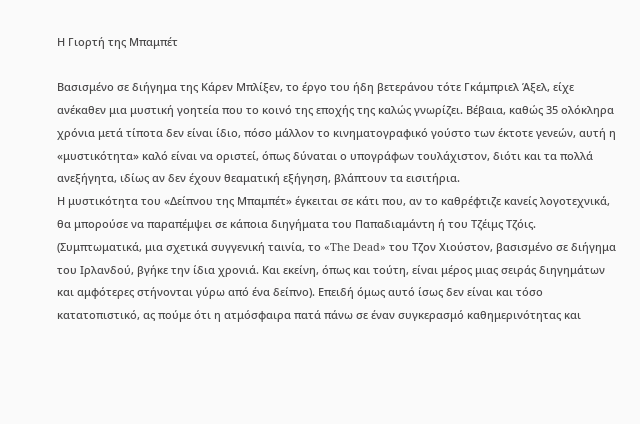Η Γιορτή της Μπαμπέτ

Βασισμένο σε διήγημα της Κάρεν Μπλίξεν, το έργο του ήδη βετεράνου τότε Γκάμπριελ Άξελ, είχε ανέκαθεν μια μυστική γοητεία που το κοινό της εποχής της καλώς γνωρίζει. Βέβαια, καθώς 35 ολόκληρα χρόνια μετά τίποτα δεν είναι ίδιο, πόσο μάλλον το κινηματογραφικό γούστο των έκτοτε γενεών, αυτή η «μυστικότητα» καλό είναι να οριστεί, όπως δύναται ο υπογράφων τουλάχιστον, διότι και τα πολλά ανεξήγητα, ιδίως αν δεν έχουν θεαματική εξήγηση, βλάπτουν τα εισιτήρια.
Η μυστικότητα του «Δείπνου της Μπαμπέτ» έγκειται σε κάτι που, αν το καθρέφτιζε κανείς λογοτεχνικά, θα μπορούσε να παραπέμψει σε κάποια διηγήματα του Παπαδιαμάντη ή του Τζέιμς Τζόις. (Συμπτωματικά, μια σχετικά συγγενική ταινία, το «The Dead» του Τζον Χιούστον, βασισμένο σε διήγημα του Ιρλανδού, βγήκε την ίδια χρονιά. Και εκείνη, όπως και τούτη, είναι μέρος μιας σειράς διηγημάτων και αμφότερες στήνονται γύρω από ένα δείπνο). Επειδή όμως αυτό ίσως δεν είναι και τόσο κατατοπιστικό, ας πούμε ότι η ατμόσφαιρα πατά πάνω σε έναν συγκερασμό καθημερινότητας και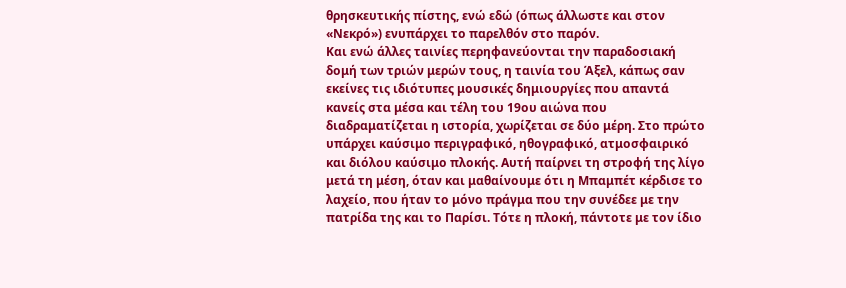θρησκευτικής πίστης, ενώ εδώ (όπως άλλωστε και στον «Νεκρό») ενυπάρχει το παρελθόν στο παρόν.
Και ενώ άλλες ταινίες περηφανεύονται την παραδοσιακή δομή των τριών μερών τους, η ταινία του Άξελ, κάπως σαν εκείνες τις ιδιότυπες μουσικές δημιουργίες που απαντά κανείς στα μέσα και τέλη του 19ου αιώνα που διαδραματίζεται η ιστορία, χωρίζεται σε δύο μέρη. Στο πρώτο υπάρχει καύσιμο περιγραφικό, ηθογραφικό, ατμοσφαιρικό και διόλου καύσιμο πλοκής. Αυτή παίρνει τη στροφή της λίγο μετά τη μέση, όταν και μαθαίνουμε ότι η Μπαμπέτ κέρδισε το λαχείο, που ήταν το μόνο πράγμα που την συνέδεε με την πατρίδα της και το Παρίσι. Τότε η πλοκή, πάντοτε με τον ίδιο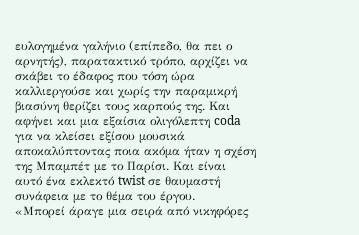ευλογημένα γαλήνιο (επίπεδο, θα πει ο αρνητής), παρατακτικό τρόπο, αρχίζει να σκάβει το έδαφος που τόση ώρα καλλιεργούσε και χωρίς την παραμικρή βιασύνη θερίζει τους καρπούς της. Και αφήνει και μια εξαίσια ολιγόλεπτη coda για να κλείσει εξίσου μουσικά αποκαλύπτοντας ποια ακόμα ήταν η σχέση της Μπαμπέτ με το Παρίσι. Και είναι αυτό ένα εκλεκτό twist σε θαυμαστή συνάφεια με το θέμα του έργου.
«Μπορεί άραγε μια σειρά από νικηφόρες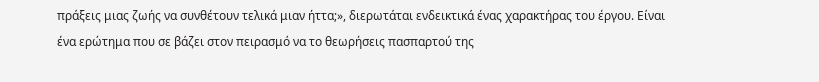πράξεις μιας ζωής να συνθέτουν τελικά μιαν ήττα;», διερωτάται ενδεικτικά ένας χαρακτήρας του έργου. Είναι ένα ερώτημα που σε βάζει στον πειρασμό να το θεωρήσεις πασπαρτού της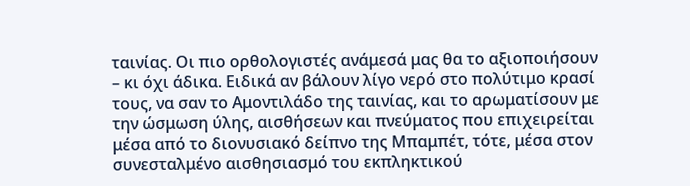ταινίας. Οι πιο ορθολογιστές ανάμεσά μας θα το αξιοποιήσουν – κι όχι άδικα. Ειδικά αν βάλουν λίγο νερό στο πολύτιμο κρασί τους, να σαν το Αμοντιλάδο της ταινίας, και το αρωματίσουν με την ώσμωση ύλης, αισθήσεων και πνεύματος που επιχειρείται μέσα από το διονυσιακό δείπνο της Μπαμπέτ, τότε, μέσα στον συνεσταλμένο αισθησιασμό του εκπληκτικού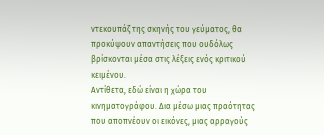ντεκουπάζ της σκηνής του γεύματος, θα προκύψουν απαντήσεις που ουδόλως βρίσκονται μέσα στις λέξεις ενός κριτικού κειμένου.
Αντίθετα, εδώ είναι η χώρα του κινηματογράφου. Δια μέσω μιας πραότητας που αποπνέουν οι εικόνες, μιας αρραγούς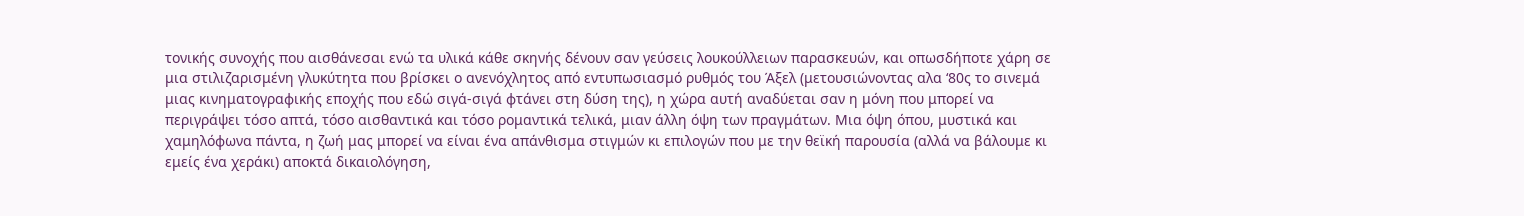τονικής συνοχής που αισθάνεσαι ενώ τα υλικά κάθε σκηνής δένουν σαν γεύσεις λουκούλλειων παρασκευών, και οπωσδήποτε χάρη σε μια στιλιζαρισμένη γλυκύτητα που βρίσκει ο ανενόχλητος από εντυπωσιασμό ρυθμός του Άξελ (μετουσιώνοντας αλα ‘80ς το σινεμά μιας κινηματογραφικής εποχής που εδώ σιγά-σιγά φτάνει στη δύση της), η χώρα αυτή αναδύεται σαν η μόνη που μπορεί να περιγράψει τόσο απτά, τόσο αισθαντικά και τόσο ρομαντικά τελικά, μιαν άλλη όψη των πραγμάτων. Μια όψη όπου, μυστικά και χαμηλόφωνα πάντα, η ζωή μας μπορεί να είναι ένα απάνθισμα στιγμών κι επιλογών που με την θεϊκή παρουσία (αλλά να βάλουμε κι εμείς ένα χεράκι) αποκτά δικαιολόγηση,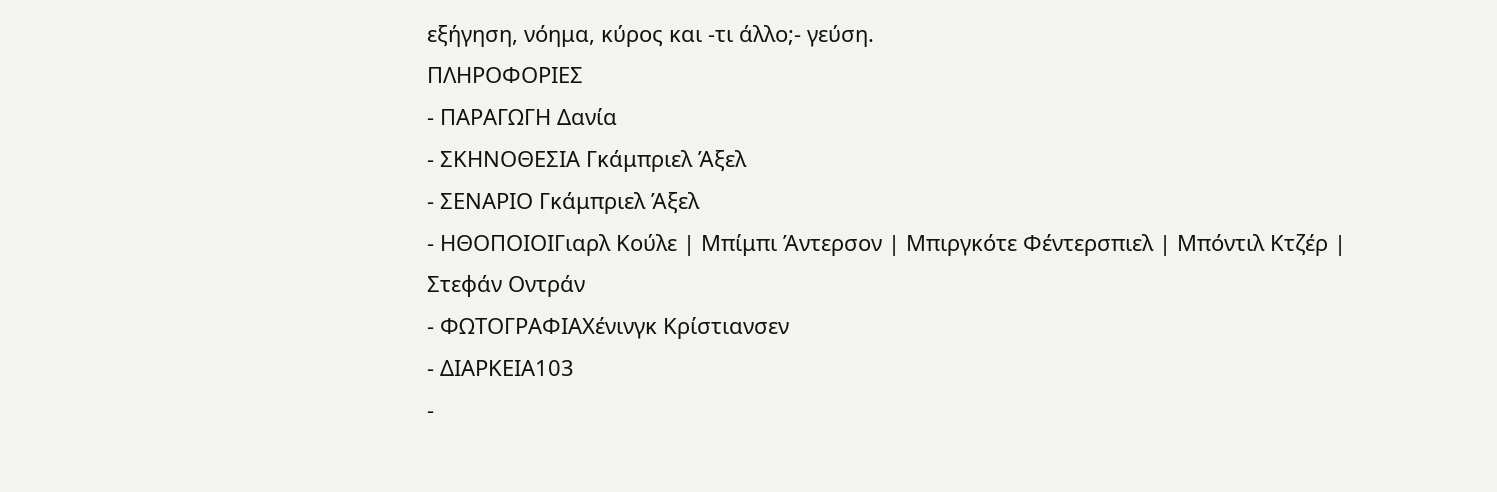εξήγηση, νόημα, κύρος και -τι άλλο;- γεύση.
ΠΛΗΡΟΦΟΡΙΕΣ
- ΠΑΡΑΓΩΓΗ Δανία
- ΣΚΗΝΟΘΕΣΙΑ Γκάμπριελ Άξελ
- ΣΕΝΑΡΙΟ Γκάμπριελ Άξελ
- ΗΘΟΠΟΙΟΙΓιαρλ Κούλε | Μπίμπι Άντερσον | Μπιργκότε Φέντερσπιελ | Μπόντιλ Κτζέρ | Στεφάν Οντράν
- ΦΩΤΟΓΡΑΦΙΑΧένινγκ Κρίστιανσεν
- ΔΙΑΡΚΕΙΑ103
-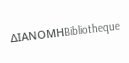ΔΙΑΝΟΜΗBibliotheque